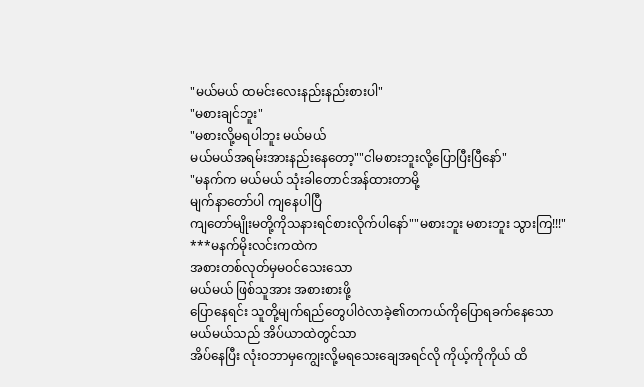"မယ်မယ် ထမင်းလေးနည်းနည်းစားပါ"
"မစားချင်ဘူး"
"မစားလို့မရပါဘူး မယ်မယ်
မယ်မယ်အရမ်းအားနည်းနေတော့""ငါမစားဘူးလို့ပြောပြီးပြီနော်"
"မနက်က မယ်မယ် သုံးခါတောင်အန်ထားတာမို့
မျက်နာတော်ပါ ကျနေပါပြီ
ကျတော်မျိုးမတို့ကိုသနားရင်စားလိုက်ပါနော်""မစားဘူး မစားဘူး သွားကြ!!!"
***မနက်မိုးလင်းကထဲက
အစားတစ်လုတ်မှမဝင်သေးသော
မယ်မယ် ဖြစ်သူအား အစားစားဖို့
ပြောနေရင်း သူတို့မျက်ရည်တွေပါဝဲလာခဲ့၏တကယ်ကိုပြောရခက်နေသော
မယ်မယ်သည် အိပ်ယာထဲတွင်သာ
အိပ်နေပြီး လုံးဝဘာမှကျွေးလို့မရသေးချေအရင်လို ကိုယ့်ကိုကိုယ် ထိ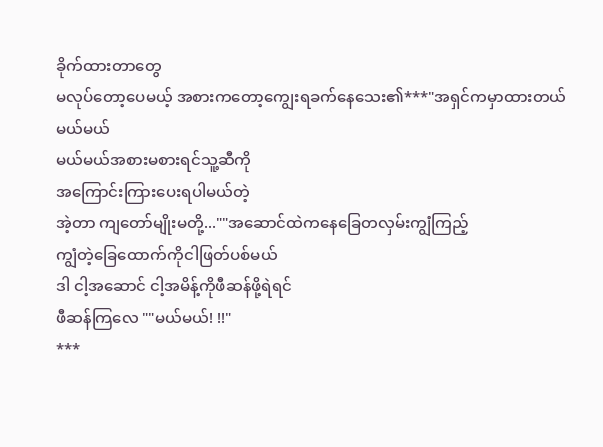ခိုက်ထားတာတွေ
မလုပ်တော့ပေမယ့် အစားကတော့ကျွေးရခက်နေသေး၏***"အရှင်ကမှာထားတယ် မယ်မယ်
မယ်မယ်အစားမစားရင်သူ့ဆီကို
အကြောင်းကြားပေးရပါမယ်တဲ့
အဲ့တာ ကျတော်မျိုးမတို့...""အဆောင်ထဲကနေခြေတလှမ်းကျွံကြည့်
ကျွံတဲ့ခြေထောက်ကိုငါဖြတ်ပစ်မယ်
ဒါ ငါ့အဆောင် ငါ့အမိန့်ကိုဖီဆန်ဖို့ရဲရင်
ဖီဆန်ကြလေ ""မယ်မယ်! !!"
***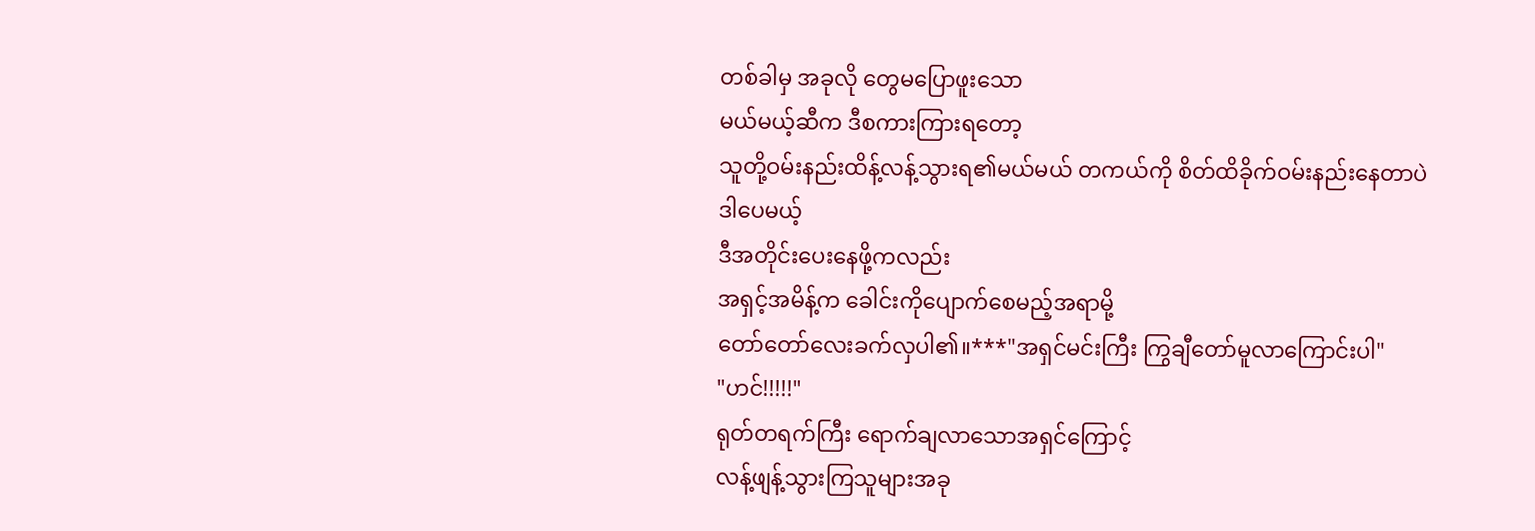တစ်ခါမှ အခုလို တွေမပြောဖူးသော
မယ်မယ့်ဆီက ဒီစကားကြားရတော့
သူတို့ဝမ်းနည်းထိန့်လန့်သွားရ၏မယ်မယ် တကယ်ကို စိတ်ထိခိုက်ဝမ်းနည်းနေတာပဲ
ဒါပေမယ့်
ဒီအတိုင်းပေးနေဖို့ကလည်း
အရှင့်အမိန့်က ခေါင်းကိုပျောက်စေမည့်အရာမို့
တော်တော်လေးခက်လှပါ၏။***"အရှင်မင်းကြီး ကြွချီတော်မူလာကြောင်းပါ"
"ဟင်!!!!!"
ရုတ်တရက်ကြီး ရောက်ချလာသောအရှင်ကြောင့်
လန့်ဖျန့်သွားကြသူများအခု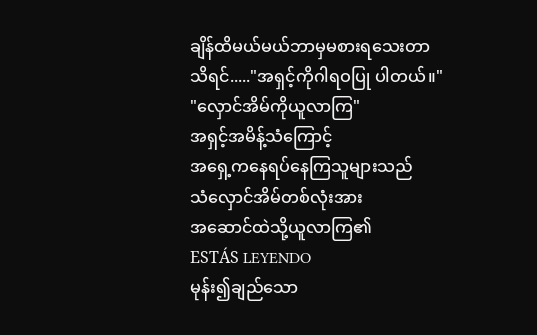ချိန်ထိမယ်မယ်ဘာမှမစားရသေးတာ
သိရင်....."အရှင့်ကိုဂါရဝပြု ပါတယ်။"
"လှောင်အိမ်ကိုယူလာကြ"
အရှင့်အမိန့်သံကြောင့်
အရှေ့ကနေရပ်နေကြသူများသည်
သံလှောင်အိမ်တစ်လုံးအား
အဆောင်ထဲသို့ယူလာကြ၏
ESTÁS LEYENDO
မုန်း၍ချည်သော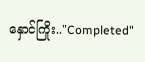နှောင်ကြိုး.."Completed"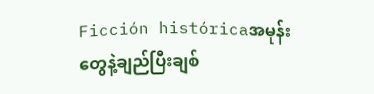Ficción históricaအမုန်းတွေနဲ့ချည်ပြီးချစ်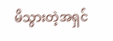မိသွားတဲ့အရှင်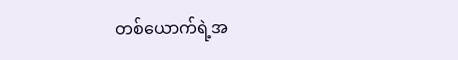တစ်ယောက်ရဲ့အ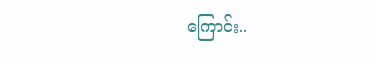ကြောင်း..